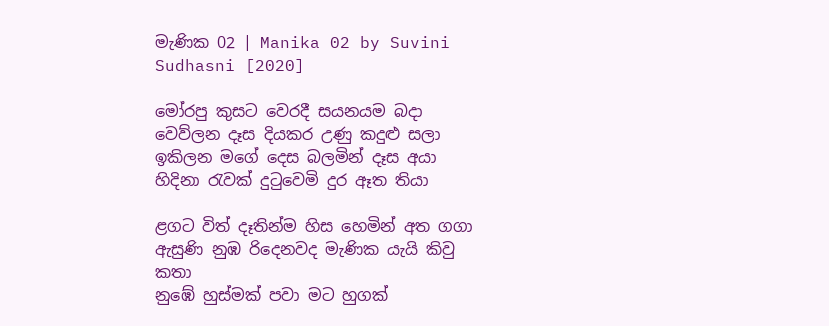මැණික 02 | Manika 02 by Suvini Sudhasni [2020]

මෝරපු කුසට වෙරදී සයනයම බදා
වෙව්ලන දෑස දියකර උණු කදුළු සලා
ඉකිලන මගේ දෙස බලමින් දෑස අයා
හිදිනා රැවක් දුටුවෙමි දුර ඈත තියා

ළගට විත් දෑතින්ම හිස හෙමින් අත ගගා
ඇසුණි නුඹ රිදෙනවද මැණික යැයි කිවු කතා
නුඹේ හුස්මක් පවා මට හුගක්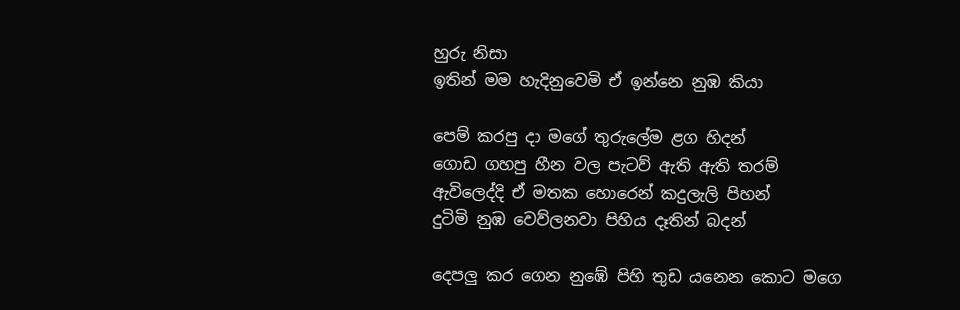හුරු නිසා
ඉතින් මම හැදිනුවෙමි ඒ ඉන්නෙ නුඹ කියා

පෙම් කරපු දා මගේ තුරුලේම ළග හිදන්
ගොඩ ගහපු හීන වල පැටව් ඇති ඇති තරම්
ඇවිලෙද්දි ඒ මතක හොරෙන් කදුලැලි පිහන්
දුටිමි නුඹ වෙව්ලනවා පිහිය දෑතින් බදන්

දෙපලු කර ගෙන නුඹේ පිහි තුඩ යනෙන කොට මගෙ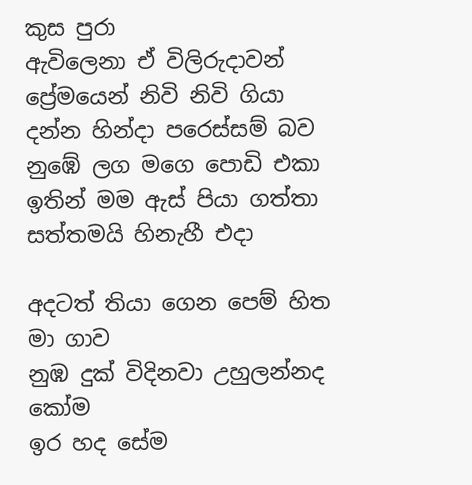කුස පුරා
ඇවිලෙනා ඒ විලිරුදාවන් ප්‍රේමයෙන් නිවි නිවි ගියා
දන්න හින්දා පරෙස්සම් බව නුඹේ ලග මගෙ පොඩි එකා
ඉතින් මම ඇස් පියා ගත්තා සත්තමයි හිනැහී එදා

අදටත් තියා ගෙන පෙම් හිත මා ගාව
නුඹ දුක් විදිනවා උහුලන්නද කෝම
ඉර හද සේම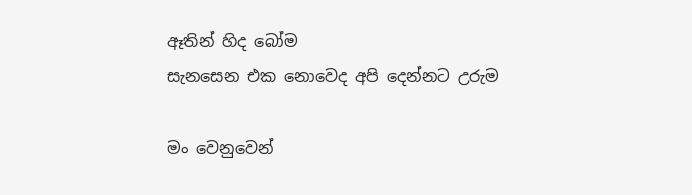ඈතින් හිද බෝම
සැනසෙන එක නොවෙද අපි දෙන්නට උරුම

මං වෙනුවෙන්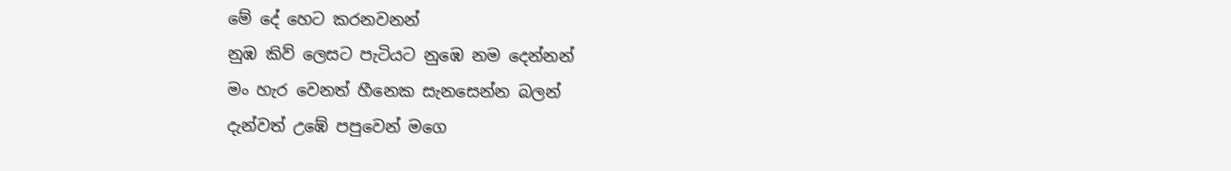මේ දේ හෙට කරනවනන්
නුඹ කිව් ලෙසට පැටියට නුඹෙ නම දෙන්නන්
මං හැර වෙනත් හීනෙක සැනසෙන්න බලන්
දැන්වත් උඹේ පපුවෙන් මගෙ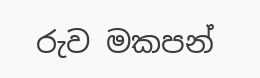රුව මකපන්